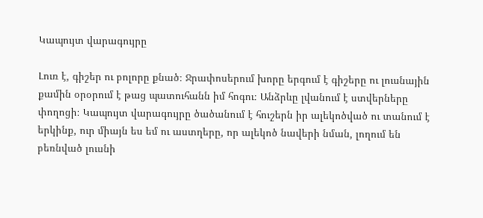Կապույտ վարագույրը

Լուռ է, գիշեր ու բոլորը քնած։ Ջրափոսերում խորը երգում է գիշերը ու լուսնային քամին օրօրում է թաց պատուհանն իմ հոգու։ Անձրևը լվանում է ստվերները փողոցի։ Կապույտ վարագույրը ծածանում է հուշերն իր ալեկոծված ու տանում է երկինք, ուր միայն ես եմ ու աստղերը, որ ալեկոծ նավերի նման, լողում են բեռնված լուսնի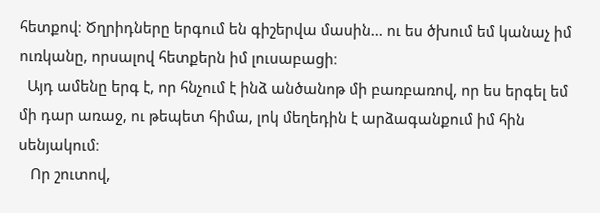հետքով։ Ծղրիդները երգում են գիշերվա մասին... ու ես ծխում եմ կանաչ իմ ուռկանը, որսալով հետքերն իմ լուսաբացի։
  Այդ ամենը երգ է, որ հնչում է ինձ անծանոթ մի բառբառով, որ ես երգել եմ մի դար առաջ, ու թեպետ հիմա, լոկ մեղեդին է արձագանքում իմ հին  սենյակում։
   Որ շուտով,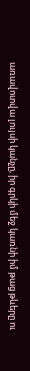առավոտվա լույսի կանչը, իր գրկի մեջ կառնի իմ թաց թևերը ու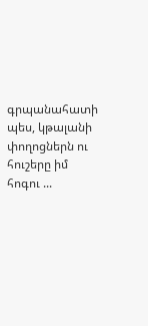գրպանահատի պես, կթալանի փողոցներն ու հուշերը իմ հոգու ...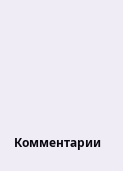Комментарии